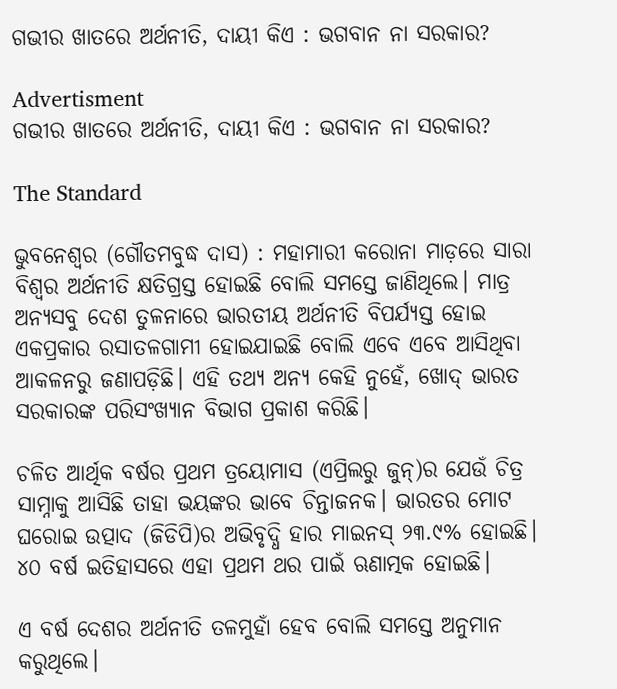ଗଭୀର ଖାତରେ ଅର୍ଥନୀତି, ଦାୟୀ କିଏ : ଭଗବାନ ନା ସରକାର?

Advertisment
ଗଭୀର ଖାତରେ ଅର୍ଥନୀତି, ଦାୟୀ କିଏ : ଭଗବାନ ନା ସରକାର?

The Standard

ଭୁବନେଶ୍ବର (ଗୌତମବୁଦ୍ଧ ଦାସ) : ମହାମାରୀ କରୋନା ମାଡ଼ରେ ସାରା ବିଶ୍ବର ଅର୍ଥନୀତି କ୍ଷତିଗ୍ରସ୍ତ ହୋଇଛି ବୋଲି ସମସ୍ତେ ଜାଣିଥିଲେ। ମାତ୍ର ଅନ୍ୟସବୁ ଦେଶ ତୁଳନାରେ ଭାରତୀୟ ଅର୍ଥନୀତି ବିପର୍ଯ୍ୟସ୍ତ ହୋଇ ଏକପ୍ରକାର ରସାତଳଗାମୀ ହୋଇଯାଇଛି ବୋଲି ଏବେ ଏବେ ଆସିଥିବା ଆକଳନରୁ ଜଣାପଡ଼ିଛି। ଏହ‌ି ତଥ୍ୟ ଅନ୍ୟ କେହି ନୁହେଁ, ଖୋଦ୍ ଭାରତ ସରକାରଙ୍କ ପରିସଂଖ୍ୟାନ ବିଭାଗ ପ୍ରକାଶ କରିଛି।

ଚଳିତ ଆର୍ଥିକ ବର୍ଷର ପ୍ରଥମ ତ୍ରୟୋମାସ (ଏପ୍ରିଲରୁ ଜୁନ୍)ର ଯେଉଁ ଚିତ୍ର ସାମ୍ନାକୁ ଆସିଛି ତାହା ଭୟଙ୍କର ଭାବେ ଚିନ୍ତାଜନକ। ଭାରତର ମୋଟ ଘରୋଇ ଉତ୍ପାଦ (ଜିଡିପି)ର ଅଭିବୃଦ୍ଧି ହାର ମାଇନସ୍ ୨୩.୯% ହୋଇଛି। ୪୦ ବର୍ଷ ଇତିହାସରେ ଏହା ପ୍ରଥମ ଥର ପାଇଁ ଋଣାତ୍ମକ ହୋଇଛି।

ଏ ବର୍ଷ ଦେଶର ଅର୍ଥନୀତି ତଳମୁହାଁ ହେବ ବୋଲି ସମସ୍ତେ ଅନୁମାନ କରୁଥିଲେ।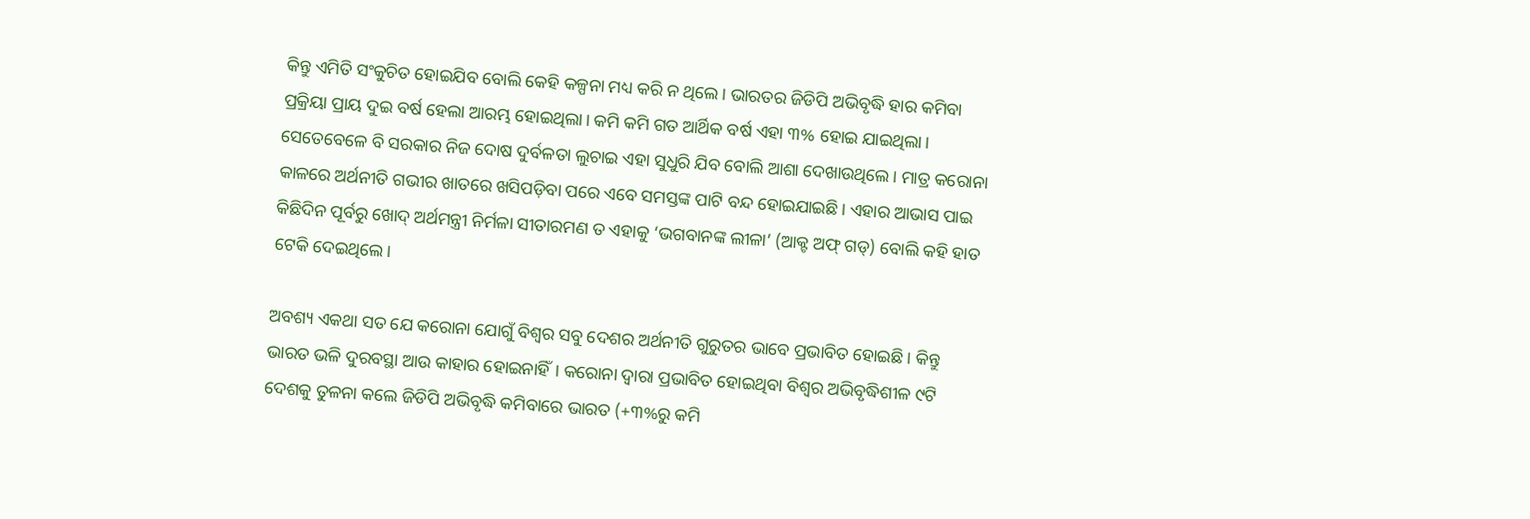କିନ୍ତୁ ଏମିତି ସଂକୁଚିତ ହୋଇଯିବ ବୋଲି କେହି କଳ୍ପନା ମଧ୍ୟ କରି ନ ଥିଲେ। ଭାରତର ଜିଡିପି ଅଭିବୃଦ୍ଧି ହାର କମିବା ପ୍ରକ୍ରିୟା ପ୍ରାୟ ଦୁଇ ବର୍ଷ ହେଲା ଆରମ୍ଭ ହୋଇଥିଲା। କମି କମି ଗତ ଆର୍ଥିକ ବର୍ଷ ଏହା ୩% ହୋଇ ଯାଇଥିଲା। ସେତେବେଳେ ବି ସରକାର ନିଜ ଦୋଷ ଦୁର୍ବଳତା ଲୁଚାଇ ଏହା ସୁଧୁରି ଯିବ ବୋଲି ଆଶା ଦେଖାଉଥିଲେ। ମାତ୍ର କରୋନା କାଳରେ ଅର୍ଥନୀତି ଗଭୀର ଖାତରେ ଖସିପଡ଼ିବା ପରେ ଏବେ ସମସ୍ତଙ୍କ ପାଟି ବନ୍ଦ ହୋଇଯାଇଛି। ଏହାର ଆଭାସ ପାଇ କିଛିଦିନ ପୂର୍ବରୁ ଖୋଦ୍‌ ଅର୍ଥମନ୍ତ୍ରୀ ନିର୍ମଳା ସୀତାରମଣ ତ ଏହାକୁ ‘ଭଗବାନଙ୍କ ଲୀଳା’ (ଆକ୍ଟ ଅଫ୍ ଗଡ୍‌) ବୋଲି କହି ହାତ ଟେକି ଦେଇଥିଲେ।

ଅବଶ୍ୟ ଏକଥା ସତ ଯେ କରୋନା ଯୋଗୁଁ ବିଶ୍ବର ସବୁ ଦେଶର ଅର୍ଥନୀତି ଗୁରୁତର ଭାବେ ପ୍ରଭାବିତ ହୋଇଛି। କିନ୍ତୁ ଭାରତ ଭଳି ଦୁରବସ୍ଥା ଆଉ କାହାର ହୋଇନାହିଁ। କରୋନା ଦ୍ବାରା ପ୍ରଭାବିତ ହୋଇଥିବା ବିଶ୍ବର ଅଭିବୃଦ୍ଧିଶୀଳ ୯ଟି ଦେଶକୁ ତୁଳନା କଲେ ଜିଡିପି ଅଭିବୃଦ୍ଧି କମିବାରେ ଭାରତ (+୩%ରୁ କମି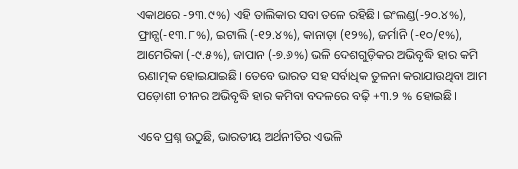ଏକାଥରେ -୨୩.୯%) ଏହି ତାଲିକାର ସବା ତଳେ ରହିଛି। ଇଂଲଣ୍ଡ(-୨୦.୪%), ଫ୍ରାନ୍ସ(-୧୩.୮%), ଇଟାଲି (-୧୨.୪%), କାନାଡ଼ା (୧୨%), ଜର୍ମାନି (-୧୦/୧%), ଆମେରିକା (-୯.୫%), ଜାପାନ (-୭.୬%) ଭଳି ଦେଶଗୁଡ଼ିକର ଅଭିବୃଦ୍ଧି ହାର କମି ଋଣାତ୍ମକ ହୋଇଯାଇଛି। ତେବେ ଭାରତ ସହ ସର୍ବାଧିକ ତୁଳନା କରାଯାଉଥିବା ଆମ ପଡ଼ୋଶୀ ଚୀନର ଅଭିବୃଦ୍ଧି ହାର କମିବା ବଦଳରେ ବଢ଼ି +୩.୨ % ହୋଇଛି।

ଏବେ ପ୍ରଶ୍ନ ଉଠୁଛି, ଭାରତୀୟ ଅର୍ଥନୀତିର ଏଭଳି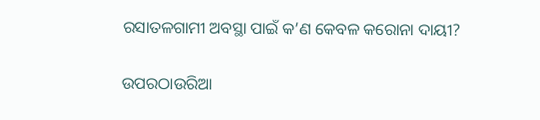ରସାତଳଗାମୀ ଅବସ୍ଥା ପାଇଁ କ’ଣ କେବଳ କରୋନା ଦାୟୀ?

ଉପରଠାଉରିଆ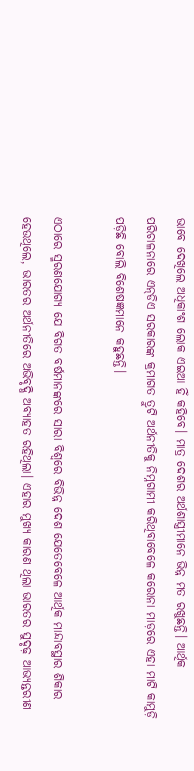ଭାବେ ଦେଖିଲେ ଅଧିକାଂଶ ଲୋକ ଏଇଆ ହିଁ କହିବେ। ମାତ୍ର ଦେଶର ଅର୍ଥଶାସ୍ତ୍ରୀମାନେ ଭିନ୍ନ ମତ ରଖୁଛନ୍ତି। ଆର୍ଥିକ ପରିଚାଳନାରେ ଏନ୍‌ଡିଏ ସରକାରଙ୍କ କ୍ରମାଗତ ତ୍ରୁଟି ଅର୍ଥନୀତିକୁ ନିମ୍ନଗାମୀ କରିଥିବାବେଳେ କରୋନା ମାଡ଼ରେ ଏହା ମାଟି କାମୁଡ଼ି ପଡ଼ିଛି ବୋଲି ବିଶେଷଜ୍ଞମାନେ କହୁଛନ୍ତି।

ଏଠାରେ ସ୍ମରଣଯୋଗ୍ୟ ଯେ ବିଗତ ବର୍ଷମାନଙ୍କରେ ସାରା ବିଶ୍ବରେ ବିଭିନ୍ନ ଦେଶ ଯେତେବେଳେ ଆର୍ଥିକ ମାନ୍ଦାବସ୍ଥାର ଶିକାର ହେଉଥିଲେ, ଭାରତର ଅର୍ଥନୀତିରେ ଅଭିବୃଦ୍ଧି ଅବ୍ୟାହତ ରହିଥିଲା। ଏହାର ମୁଖ୍ୟ କାରଣ ଥିଲା ଭାରତର ସୁଦୃଢ଼ ଆଭ୍ୟନ୍ତରୀଣ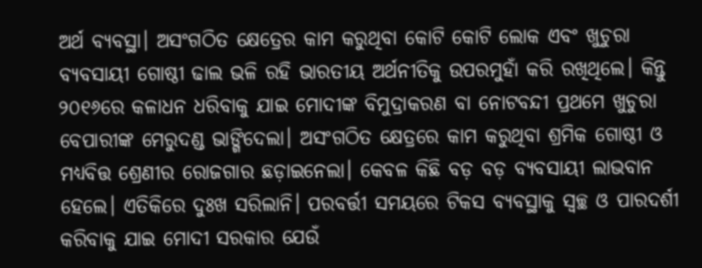ଅର୍ଥ ବ୍ୟବସ୍ଥା। ଅସଂଗଠିତ କ୍ଷେତ୍ର‌େର କାମ କରୁଥିବା କୋଟି କୋଟି ଲୋକ ଏବଂ ଖୁଚୁରା ବ୍ୟବସାୟୀ ଗୋଷ୍ଠୀ ଢାଲ ଭଳି ରହି ଭାରତୀୟ ଅର୍ଥନୀତିକୁ ଉପରମୁହାଁ କରି ରଖିଥିଲେ। କିନ୍ତୁ ୨୦୧୬ରେ କଳାଧନ ଧରିବାକୁ ଯାଇ ମୋଦୀଙ୍କ ବିମୁଦ୍ରାକରଣ ବା ନୋଟବନ୍ଦୀ ପ୍ରଥମେ ଖୁଚୁରା ବେପାରୀଙ୍କ ମେରୁଦଣ୍ଡ ଭାଙ୍ଗିଦେଲା। ଅସଂଗଠିତ କ୍ଷେତ୍ରରେ କାମ କରୁଥିବା ଶ୍ରମିକ ଗୋଷ୍ଠୀ ଓ ମଧ୍ୟବିତ୍ତ ଶ୍ରେଣୀର ରୋଜଗାର ଛଡ଼ାଇନେଲା। କେବଳ କିଛି ବଡ଼ ବଡ଼ ବ୍ୟବସାୟୀ ଲାଭବାନ ହେଲେ। ଏତିକିରେ ଦୁଃଖ ସରିଲାନି। ପରବର୍ତ୍ତୀ ସମୟରେ ଟିକସ ବ୍ୟବସ୍ଥାକୁ ସ୍ବଚ୍ଛ ଓ ପାରଦର୍ଶୀ କରିବାକୁ ଯାଇ ମୋଦୀ ସରକାର ଯେଉଁ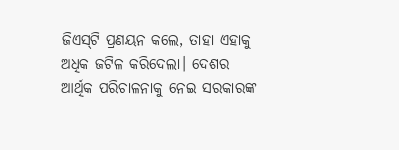ଜିଏସ୍‌ଟି ପ୍ରଣୟନ କଲେ, ତାହା ଏହାକୁ ଅଧିକ ଜଟିଳ କରିଦେଲା। ଦେଶର ଆର୍ଥିକ ପରିଚାଳନାକୁ ନେଇ ସରକାରଙ୍କ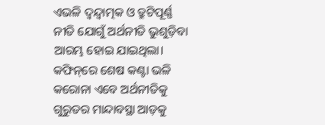ଏଭଳି ଦ୍ବନ୍ଦ୍ବାତ୍ମକ ଓ ତ୍ରୁଟିପୂର୍ଣ୍ଣ ନୀତି ଯୋଗୁଁ ଅର୍ଥନୀତି ଭୁଶୁଡ଼ିବା ଆରମ୍ଭ ହୋଇ ଯାଇଥିଲା। କଫିନ୍‌ରେ ଶେଷ କଣ୍ଟା ଭଳି କରୋନା ଏବେ ଅର୍ଥନୀତିକୁ ଗୁରୁତର ମାନ୍ଦାବସ୍ଥା ଆଡ଼କୁ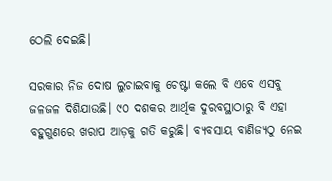ଠେଲି ଦେଇଛି।

ସରକାର ନିଜ ଦୋଷ ଲୁଚାଇବାକୁ ଚେଷ୍ଟା କଲେ ବି ଏବେ ଏସବୁ ଜଳଜଳ ‌ଦିଶିଯାଉଛି। ୯୦ ଦଶକର ଆର୍ଥିକ ଦୁରବସ୍ଥାଠାରୁ ବି ଏହା ବହୁଗୁଣରେ ଖରାପ ଆଡ଼କୁ ଗତି କରୁଛି। ବ୍ୟବସାୟ ବାଣିଜ୍ୟଠୁ ନେଇ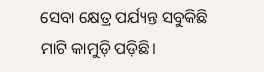ସେବା କ୍ଷେତ୍ର ପର୍ଯ୍ୟନ୍ତ ସବୁକିଛି ମାଟି କାମୁଡ଼ି ପଡ଼ିଛି।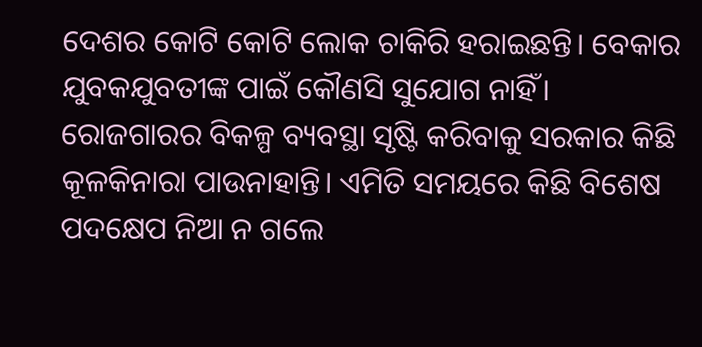ଦେଶର କୋଟି କୋଟି ଲୋକ ଚାକିରି ହରାଇଛନ୍ତି। ବେକାର ଯୁବକଯୁବତୀଙ୍କ ପାଇଁ କୌଣସି ସୁଯୋଗ ନାହିଁ। ରୋଜଗାରର ବିକଳ୍ପ ବ୍ୟବସ୍ଥା ସୃଷ୍ଟି କରିବାକୁ ସରକାର କିଛି କୂଳକିନାରା ପାଉନାହାନ୍ତି। ଏମିତି ସମୟରେ କିଛି ବିଶେଷ ପଦକ୍ଷେପ ନିଆ ନ ଗଲେ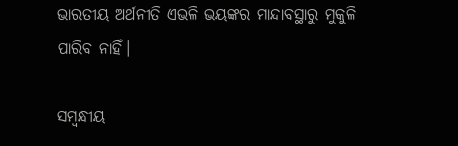ଭାରତୀୟ ଅର୍ଥନୀତି ଏଭଳି ଭୟଙ୍କର ମାନ୍ଦାବସ୍ଥାରୁ ମୁକୁଳି ପାରିବ ନାହିଁ।

ସମ୍ବନ୍ଧୀୟ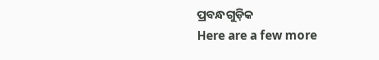ପ୍ରବନ୍ଧଗୁଡ଼ିକ
Here are a few more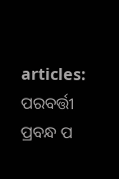articles:
ପରବର୍ତ୍ତୀ ପ୍ରବନ୍ଧ ପ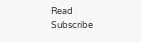Read
Subscribe